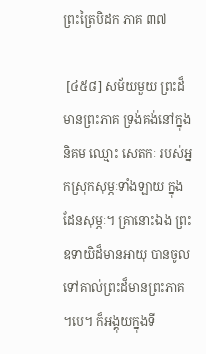ព្រះត្រៃបិដក ភាគ ៣៧

 [៤៥៨] សម័យមួយ ព្រះដ៏មានព្រះភាគ ទ្រង់គង់នៅក្នុងនិគម ឈ្មោះ សេតកៈ របស់អ្នកស្រុកសុម្ភៈទាំងឡាយ ក្នុងដែនសុម្ភៈ។ គ្រានោះឯង ព្រះឧទាយិដ៏មានអាយុ បានចូលទៅគាល់ព្រះដ៏មានព្រះភាគ។បេ។ ក៏អង្គុយក្នុងទី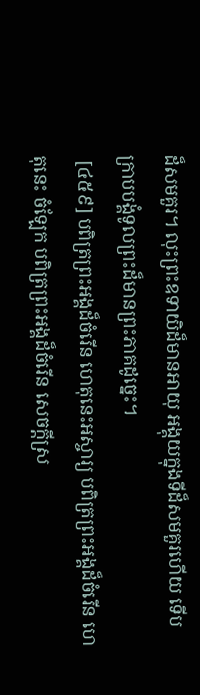ដ៏សមគួរ។ លុះព្រះឧទាយិដ៏មានអាយុ អង្គុយក្នុងទីដ៏សមគួរហើយ ទើបក្រាបបង្គំទូលព្រះដ៏មានព្រះភាគដូច្នេះ។
 [៤៥៩] បពិត្រព្រះអង្គដ៏ចំរើន ហេតុនេះអស្ចារ្យ បពិត្រព្រះអង្គដ៏ចំរើន ហេតុនេះ ចំឡែក បពិត្រព្រះអង្គដ៏ចំរើន សេចក្តីស្រ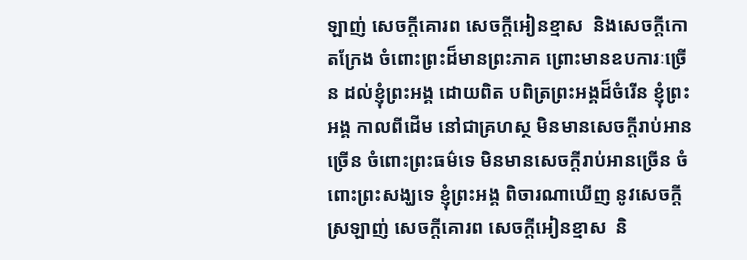ឡាញ់ សេចក្តីគោរព សេចក្តីអៀនខ្មាស  និងសេចក្តីកោតក្រែង ចំពោះព្រះដ៏មានព្រះភាគ ព្រោះមានឧបការៈច្រើន ដល់ខ្ញុំព្រះអង្គ ដោយពិត បពិត្រព្រះអង្គដ៏ចំរើន ខ្ញុំព្រះអង្គ កាលពីដើម នៅជាគ្រហស្ថ មិនមានសេចក្តីរាប់អានច្រើន ចំពោះព្រះធម៌ទេ មិនមានសេចក្តីរាប់អានច្រើន ចំពោះព្រះសង្ឃទេ ខ្ញុំព្រះអង្គ ពិចារណាឃើញ នូវសេចក្តីស្រឡាញ់ សេចក្តីគោរព សេចក្តីអៀនខ្មាស  និ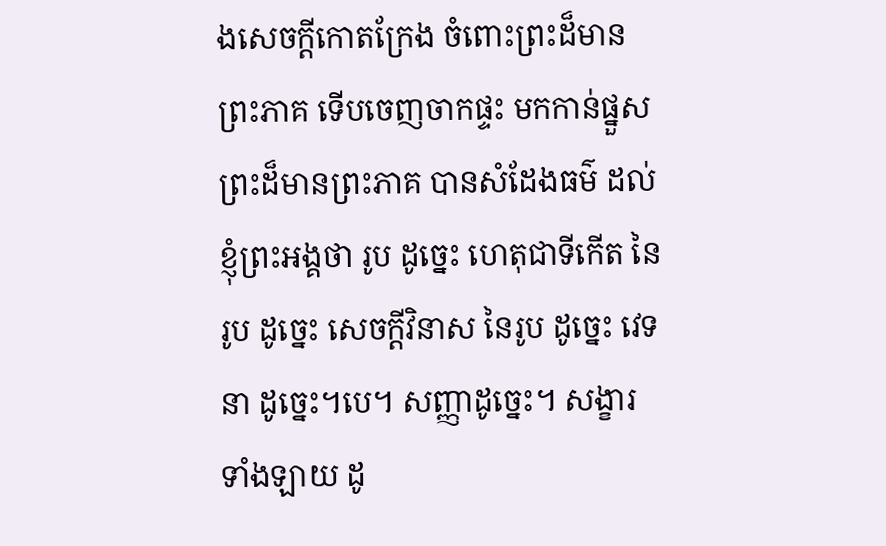ងសេចក្តីកោតក្រែង ចំពោះព្រះដ៏មានព្រះភាគ ទើបចេញចាកផ្ទះ មកកាន់ផ្នួស ព្រះដ៏មានព្រះភាគ បានសំដែងធម៌ ដល់ខ្ញុំព្រះអង្គថា រូប ដូច្នេះ ហេតុជាទីកើត នៃរូប ដូច្នេះ សេចក្តីវិនាស នៃរូប ដូច្នេះ វេទនា ដូច្នេះ។បេ។ សញ្ញាដូច្នេះ។ សង្ខារទាំងឡាយ ដូ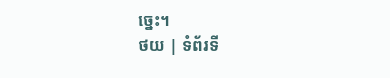ច្នេះ។
ថយ | ទំព័រទី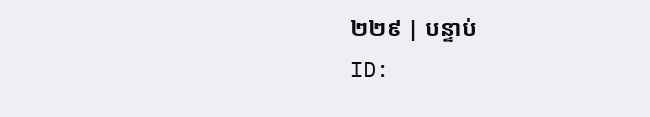២២៩ | បន្ទាប់
ID: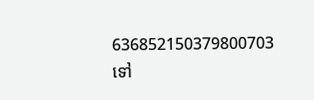636852150379800703
ទៅ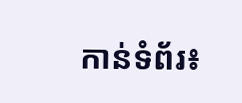កាន់ទំព័រ៖